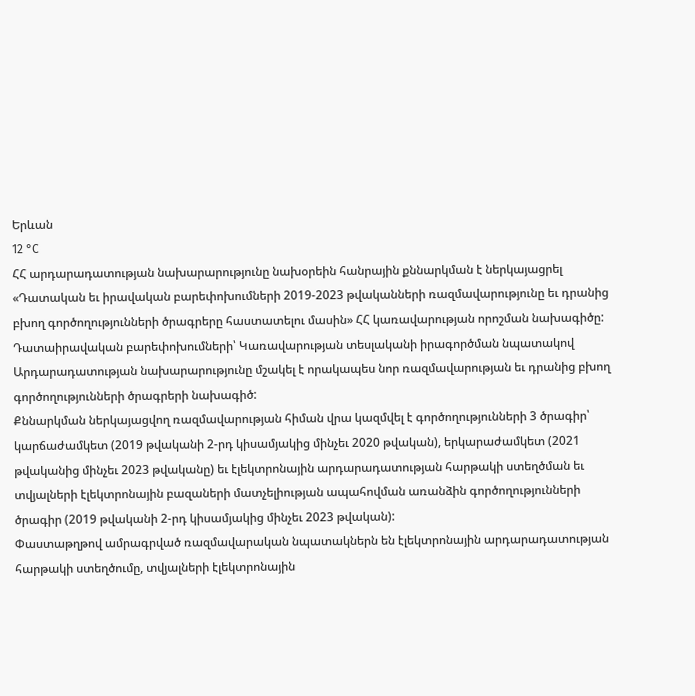Երևան
12 °C
ՀՀ արդարադատության նախարարությունը նախօրեին հանրային քննարկման է ներկայացրել «Դատական եւ իրավական բարեփոխումների 2019-2023 թվականների ռազմավարությունը եւ դրանից բխող գործողությունների ծրագրերը հաստատելու մասին» ՀՀ կառավարության որոշման նախագիծը:
Դատաիրավական բարեփոխումների՝ Կառավարության տեսլականի իրագործման նպատակով Արդարադատության նախարարությունը մշակել է որակապես նոր ռազմավարության եւ դրանից բխող գործողությունների ծրագրերի նախագիծ:
Քննարկման ներկայացվող ռազմավարության հիման վրա կազմվել է գործողությունների 3 ծրագիր՝ կարճաժամկետ (2019 թվականի 2-րդ կիսամյակից մինչեւ 2020 թվական), երկարաժամկետ (2021 թվականից մինչեւ 2023 թվականը) եւ էլեկտրոնային արդարադատության հարթակի ստեղծման եւ տվյալների էլեկտրոնային բազաների մատչելիության ապահովման առանձին գործողությունների ծրագիր (2019 թվականի 2-րդ կիսամյակից մինչեւ 2023 թվական):
Փաստաթղթով ամրագրված ռազմավարական նպատակներն են էլեկտրոնային արդարադատության հարթակի ստեղծումը, տվյալների էլեկտրոնային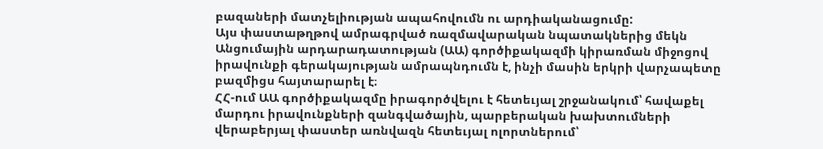բազաների մատչելիության ապահովումն ու արդիականացումը:
Այս փաստաթղթով ամրագրված ռազմավարական նպատակներից մեկն Անցումային արդարադատության (ԱԱ) գործիքակազմի կիրառման միջոցով իրավունքի գերակայության ամրապնդումն է, ինչի մասին երկրի վարչապետը բազմիցս հայտարարել է։
ՀՀ-ում ԱԱ գործիքակազմը իրագործվելու է հետեւյալ շրջանակում՝ հավաքել մարդու իրավունքների զանգվածային, պարբերական խախտումների վերաբերյալ փաստեր առնվազն հետեւյալ ոլորտներում՝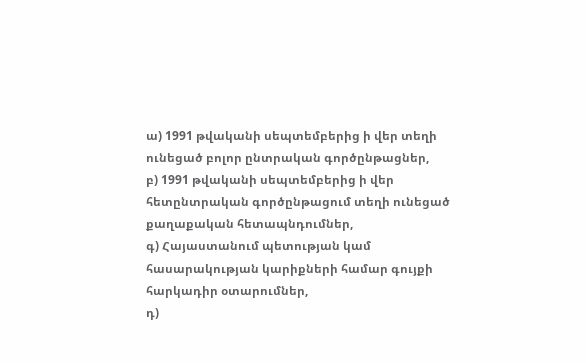ա) 1991 թվականի սեպտեմբերից ի վեր տեղի ունեցած բոլոր ընտրական գործընթացներ,
բ) 1991 թվականի սեպտեմբերից ի վեր հետընտրական գործընթացում տեղի ունեցած քաղաքական հետապնդումներ,
գ) Հայաստանում պետության կամ հասարակության կարիքների համար գույքի հարկադիր օտարումներ,
դ)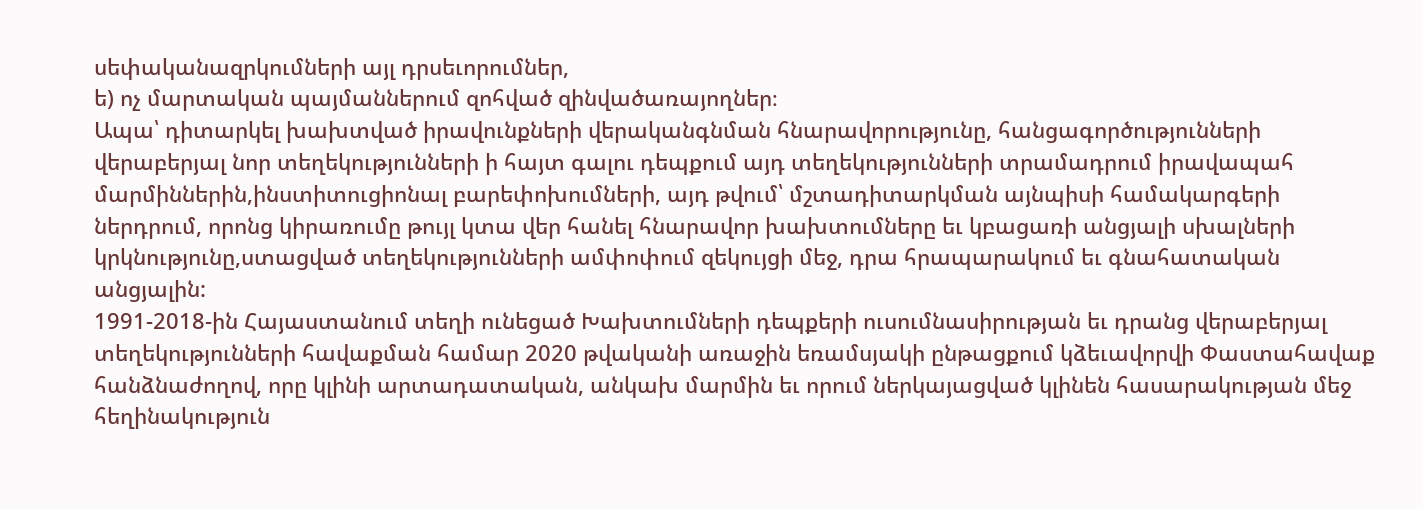սեփականազրկումների այլ դրսեւորումներ,
ե) ոչ մարտական պայմաններում զոհված զինվածառայողներ։
Ապա՝ դիտարկել խախտված իրավունքների վերականգնման հնարավորությունը, հանցագործությունների վերաբերյալ նոր տեղեկությունների ի հայտ գալու դեպքում այդ տեղեկությունների տրամադրում իրավապահ մարմիններին,ինստիտուցիոնալ բարեփոխումների, այդ թվում՝ մշտադիտարկման այնպիսի համակարգերի ներդրում, որոնց կիրառումը թույլ կտա վեր հանել հնարավոր խախտումները եւ կբացառի անցյալի սխալների կրկնությունը,ստացված տեղեկությունների ամփոփում զեկույցի մեջ, դրա հրապարակում եւ գնահատական անցյալին:
1991-2018-ին Հայաստանում տեղի ունեցած Խախտումների դեպքերի ուսումնասիրության եւ դրանց վերաբերյալ տեղեկությունների հավաքման համար 2020 թվականի առաջին եռամսյակի ընթացքում կձեւավորվի Փաստահավաք հանձնաժողով, որը կլինի արտադատական, անկախ մարմին եւ որում ներկայացված կլինեն հասարակության մեջ հեղինակություն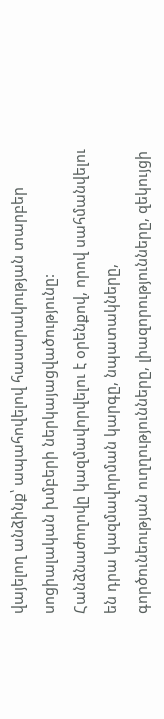վայելող անձինք՝ ապահովելով հասարակության տարբեր սոցիալական խմբերի ներկայացվածությունը:
Հանձնաժողովը կազմավորվելու է օրենքով, որով սահմանվելու են դրա կազմավորման կարգը, նպատակները, գործունեության ուղղությունները, լիազորությունները, զեկույցի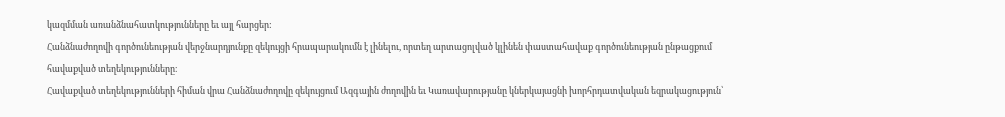կազմման առանձնահատկությունները եւ այլ հարցեր:
Հանձնաժողովի գործունեության վերջնարդյունքը զեկույցի հրապարակումն է լինելու, որտեղ արտացոլված կլինեն փաստահավաք գործունեության ընթացքում հավաքված տեղեկությունները։
Հավաքված տեղեկությունների հիման վրա Հանձնաժողովը զեկույցում Ազգային ժողովին եւ Կառավարությանը կներկայացնի խորհրդատվական եզրակացություն՝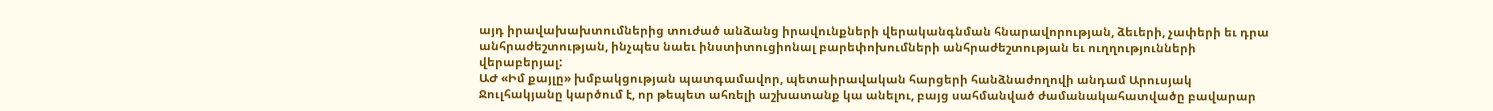այդ իրավախախտումներից տուժած անձանց իրավունքների վերականգնման հնարավորության, ձեւերի, չափերի եւ դրա անհրաժեշտության, ինչպես նաեւ ինստիտուցիոնալ բարեփոխումների անհրաժեշտության եւ ուղղությունների վերաբերյալ:
ԱԺ «Իմ քայլը» խմբակցության պատգամավոր, պետաիրավական հարցերի հանձնաժողովի անդամ Արուսյակ Ջուլհակյանը կարծում է, որ թեպետ ահռելի աշխատանք կա անելու, բայց սահմանված ժամանակահատվածը բավարար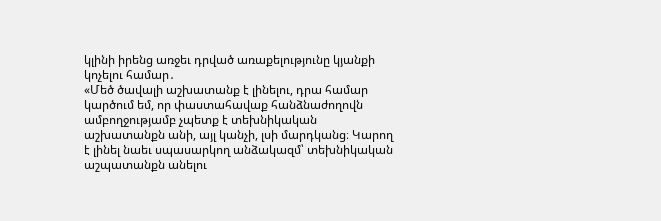կլինի իրենց առջեւ դրված առաքելությունը կյանքի կոչելու համար․
«Մեծ ծավալի աշխատանք է լինելու, դրա համար կարծում եմ, որ փաստահավաք հանձնաժողովն ամբողջությամբ չպետք է տեխնիկական աշխատանքն անի, այլ կանչի, լսի մարդկանց։ Կարող է լինել նաեւ սպասարկող անձակազմ՝ տեխնիկական աշպատանքն անելու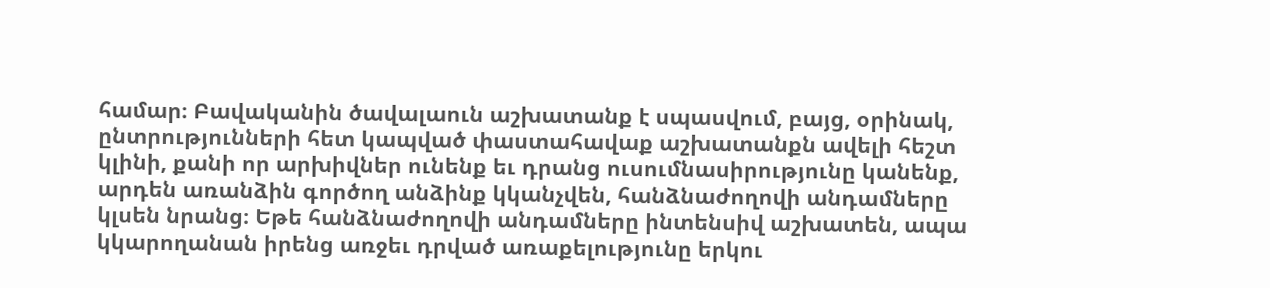համար։ Բավականին ծավալաուն աշխատանք է սպասվում, բայց, օրինակ, ընտրությունների հետ կապված փաստահավաք աշխատանքն ավելի հեշտ կլինի, քանի որ արխիվներ ունենք եւ դրանց ուսումնասիրությունը կանենք, արդեն առանձին գործող անձինք կկանչվեն, հանձնաժողովի անդամները կլսեն նրանց։ Եթե հանձնաժողովի անդամները ինտենսիվ աշխատեն, ապա կկարողանան իրենց առջեւ դրված առաքելությունը երկու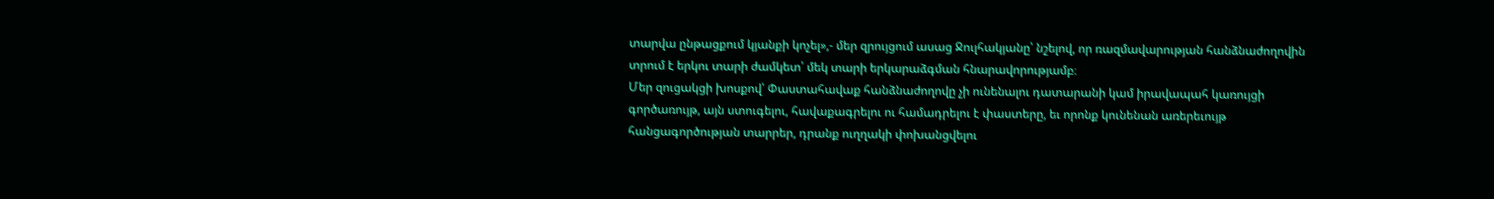տարվա ընթացքում կյանքի կոչել»,- մեր զրույցում ասաց Ջուլհակյանը՝ նշելով, որ ռազմավարության հանձնաժողովին տրում է երկու տարի ժամկետ՝ մեկ տարի երկարաձգման հնարավորությամբ։
Մեր զուցակցի խոսքով՝ Փաստահավաք հանձնաժողովը չի ունենալու դատարանի կամ իրավապահ կառույցի գործառույթ, այն ստուգելու, հավաքագրելու ու համադրելու է փաստերը, եւ որոնք կունենան առերեւույթ հանցագործության տարրեր, դրանք ուղղակի փոխանցվելու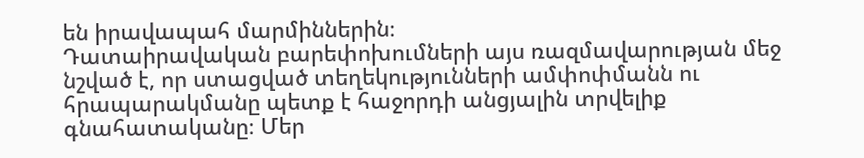են իրավապահ մարմիններին։
Դատաիրավական բարեփոխումների այս ռազմավարության մեջ նշված է, որ ստացված տեղեկությունների ամփոփմանն ու հրապարակմանը պետք է հաջորդի անցյալին տրվելիք գնահատականը։ Մեր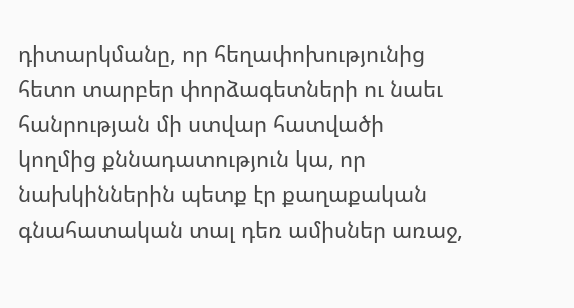դիտարկմանը, որ հեղափոխությունից հետո տարբեր փորձագետների ու նաեւ հանրության մի ստվար հատվածի կողմից քննադատություն կա, որ նախկիններին պետք էր քաղաքական գնահատական տալ դեռ ամիսներ առաջ,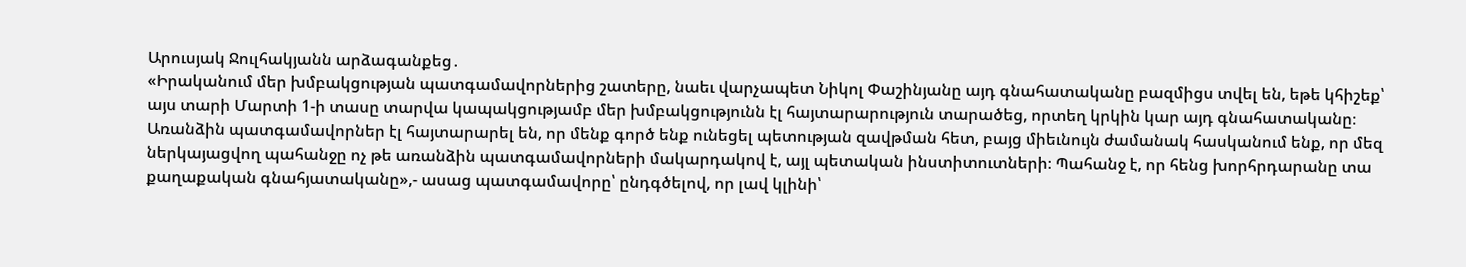Արուսյակ Ջուլհակյանն արձագանքեց․
«Իրականում մեր խմբակցության պատգամավորներից շատերը, նաեւ վարչապետ Նիկոլ Փաշինյանը այդ գնահատականը բազմիցս տվել են, եթե կհիշեք՝ այս տարի Մարտի 1-ի տասը տարվա կապակցությամբ մեր խմբակցությունն էլ հայտարարություն տարածեց, որտեղ կրկին կար այդ գնահատականը։ Առանձին պատգամավորներ էլ հայտարարել են, որ մենք գործ ենք ունեցել պետության զավթման հետ, բայց միեւնույն ժամանակ հասկանում ենք, որ մեզ ներկայացվող պահանջը ոչ թե առանձին պատգամավորների մակարդակով է, այլ պետական ինստիտուտների։ Պահանջ է, որ հենց խորհրդարանը տա քաղաքական գնահյատականը»,- ասաց պատգամավորը՝ ընդգծելով, որ լավ կլինի՝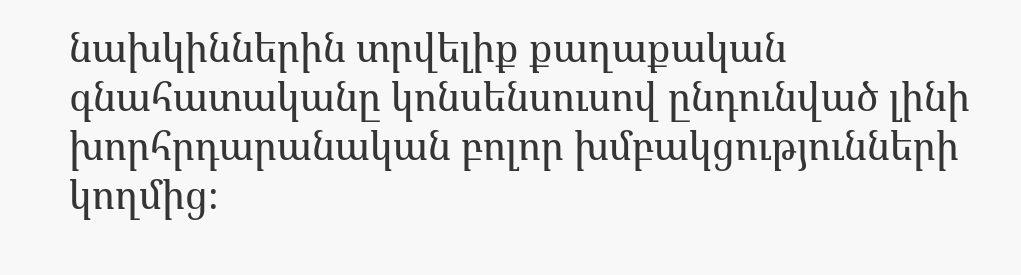նախկիններին տրվելիք քաղաքական գնահատականը կոնսենսուսով ընդունված լինի խորհրդարանական բոլոր խմբակցությունների կողմից։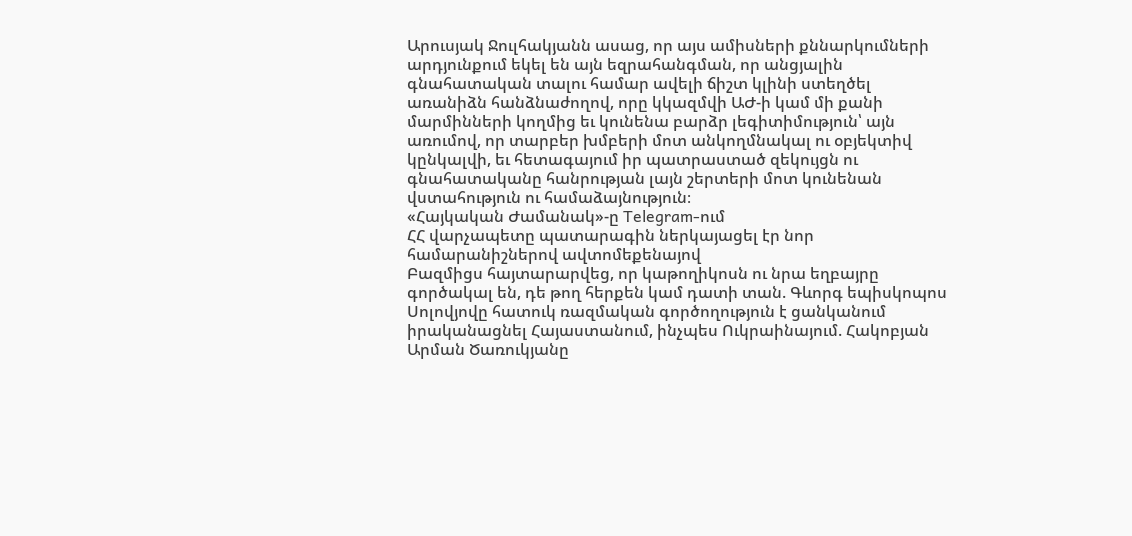Արուսյակ Ջուլհակյանն ասաց, որ այս ամիսների քննարկումների արդյունքում եկել են այն եզրահանգման, որ անցյալին գնահատական տալու համար ավելի ճիշտ կլինի ստեղծել առանիձն հանձնաժողով, որը կկազմվի ԱԺ-ի կամ մի քանի մարմինների կողմից եւ կունենա բարձր լեգիտիմություն՝ այն առումով, որ տարբեր խմբերի մոտ անկողմնակալ ու օբյեկտիվ կընկալվի, եւ հետագայում իր պատրաստած զեկույցն ու գնահատականը հանրության լայն շերտերի մոտ կունենան վստահություն ու համաձայնություն։
«Հայկական Ժամանակ»-ը Telegram-ում
ՀՀ վարչապետը պատարագին ներկայացել էր նոր համարանիշներով ավտոմեքենայով
Բազմիցս հայտարարվեց, որ կաթողիկոսն ու նրա եղբայրը գործակալ են, դե թող հերքեն կամ դատի տան. Գևորգ եպիսկոպոս
Սոլովյովը հատուկ ռազմական գործողություն է ցանկանում իրականացնել Հայաստանում, ինչպես Ուկրաինայում. Հակոբյան
Արման Ծառուկյանը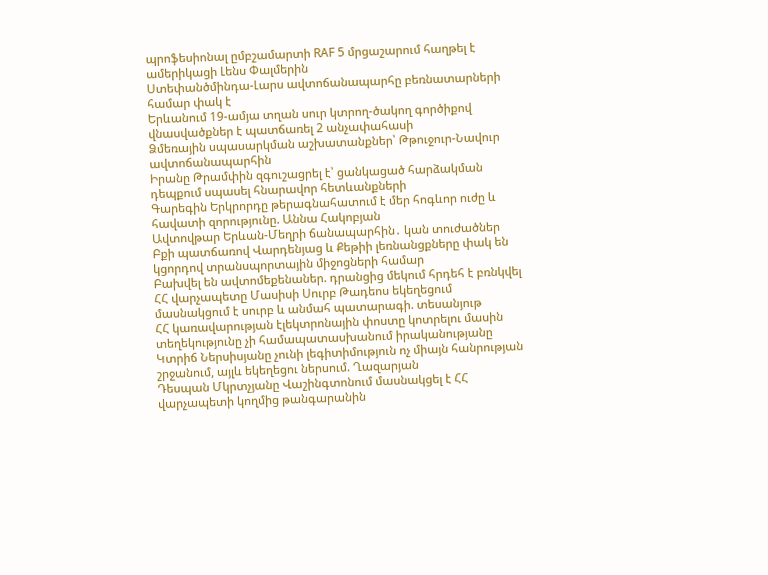պրոֆեսիոնալ ըմբշամարտի RAF 5 մրցաշարում հաղթել է ամերիկացի Լենս Փալմերին
Ստեփանծմինդա-Լարս ավտոճանապարհը բեռնատարների համար փակ է
Երևանում 19-ամյա տղան սուր կտրող-ծակող գործիքով վնասվածքներ է պատճառել 2 անչափահասի
Ձմեռային սպասարկման աշխատանքներ՝ Թթուջուր-Նավուր ավտոճանապարհին
Իրանը Թրամփին զգուշացրել է՝ ցանկացած հարձակման դեպքում սպասել հնարավոր հետևանքների
Գարեգին Երկրորդը թերագնահատում է մեր հոգևոր ուժը և հավատի զորությունը. Աննա Հակոբյան
Ավտովթար Երևան-Մեղրի ճանապարհին․ կան տուժածներ
Բքի պատճառով Վարդենյաց և Քեթիի լեռնանցքները փակ են կցորդով տրանսպորտային միջոցների համար
Բախվել են ավտոմեքենաներ. դրանցից մեկում հրդեհ է բռնկվել
ՀՀ վարչապետը Մասիսի Սուրբ Թադեոս եկեղեցում մասնակցում է սուրբ և անմահ պատարագի. տեսանյութ
ՀՀ կառավարության էլեկտրոնային փոստը կոտրելու մասին տեղեկությունը չի համապատասխանում իրականությանը
Կտրիճ Ներսիսյանը չունի լեգիտիմություն ոչ միայն հանրության շրջանում, այլև եկեղեցու ներսում. Ղազարյան
Դեսպան Մկրտչյանը Վաշինգտոնում մասնակցել է ՀՀ վարչապետի կողմից թանգարանին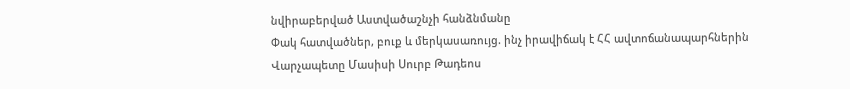նվիրաբերված Աստվածաշնչի հանձնմանը
Փակ հատվածներ, բուք և մերկասառույց. ինչ իրավիճակ է ՀՀ ավտոճանապարհներին
Վարչապետը Մասիսի Սուրբ Թադեոս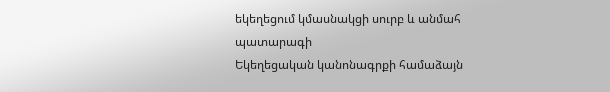եկեղեցում կմասնակցի սուրբ և անմահ պատարագի
Եկեղեցական կանոնագրքի համաձայն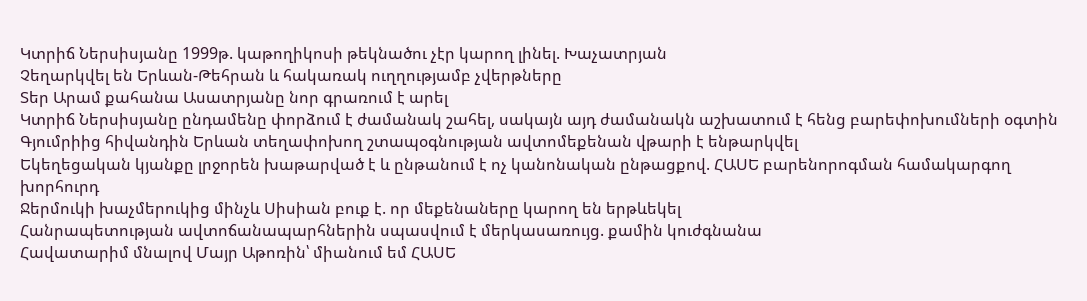Կտրիճ Ներսիսյանը 1999թ. կաթողիկոսի թեկնածու չէր կարող լինել. Խաչատրյան
Չեղարկվել են Երևան-Թեհրան և հակառակ ուղղությամբ չվերթները
Տեր Արամ քահանա Ասատրյանը նոր գրառում է արել
Կտրիճ Ներսիսյանը ընդամենը փորձում է ժամանակ շահել, սակայն այդ ժամանակն աշխատում է հենց բարեփոխումների օգտին
Գյումրիից հիվանդին Երևան տեղափոխող շտապօգնության ավտոմեքենան վթարի է ենթարկվել
Եկեղեցական կյանքը լրջորեն խաթարված է և ընթանում է ոչ կանոնական ընթացքով. ՀԱՍԵ բարենորոգման համակարգող խորհուրդ
Ջերմուկի խաչմերուկից մինչև Սիսիան բուք է. որ մեքենաները կարող են երթևեկել
Հանրապետության ավտոճանապարհներին սպասվում է մերկասառույց. քամին կուժգնանա
Հավատարիմ մնալով Մայր Աթոռին՝ միանում եմ ՀԱՍԵ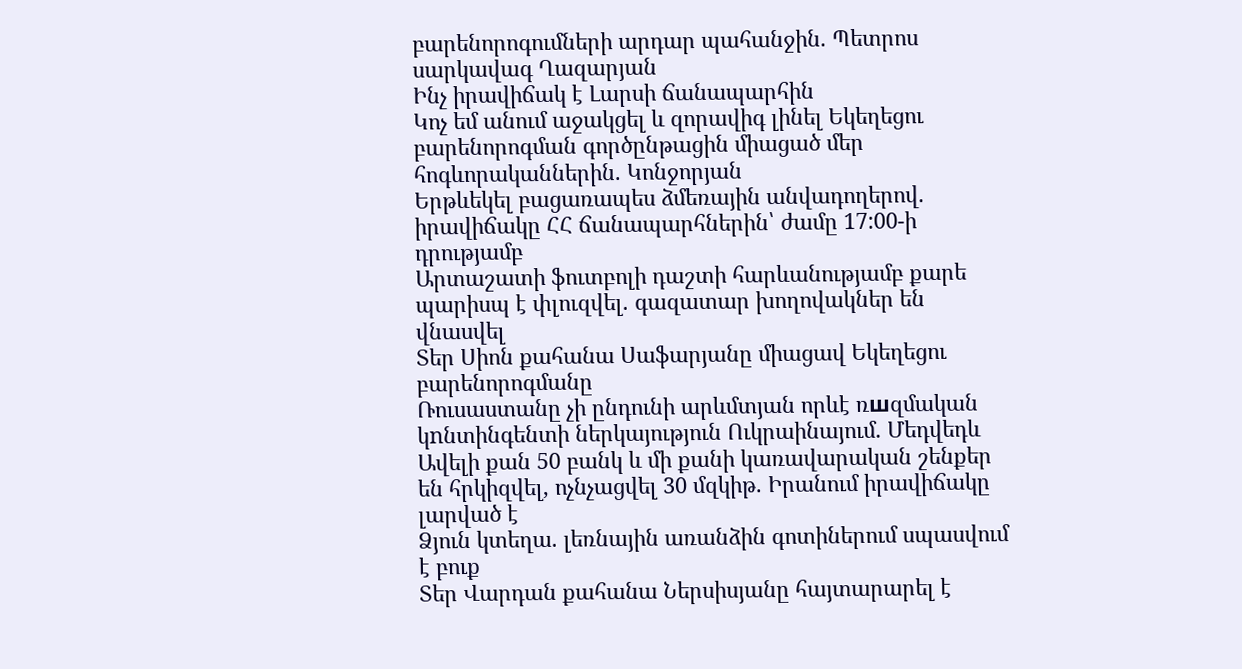բարենորոգումների արդար պահանջին. Պետրոս սարկավագ Ղազարյան
Ինչ իրավիճակ է Լարսի ճանապարհին
Կոչ եմ անում աջակցել և զորավիգ լինել Եկեղեցու բարենորոգման գործընթացին միացած մեր հոգևորականներին. Կոնջորյան
Երթևեկել բացառապես ձմեռային անվադողերով. իրավիճակը ՀՀ ճանապարհներին՝ ժամը 17:00-ի դրությամբ
Արտաշատի ֆուտբոլի դաշտի հարևանությամբ քարե պարիսպ է փլուզվել. գազատար խողովակներ են վնասվել
Տեր Սիոն քահանա Սաֆարյանը միացավ Եկեղեցու բարենորոգմանը
Ռուսաստանը չի ընդունի արևմտյան որևէ ռшզմական կnնտինգենտի ներկայություն Ուկրաինայում․ Մեդվեդև
Ավելի քան 50 բանկ և մի քանի կառավարական շենքեր են հրկիզվել, ոչնչացվել 30 մզկիթ. Իրանում իրավիճակը լարված է
Ձյուն կտեղա. լեռնային առանձին գոտիներում սպասվում է բուք
Տեր Վարդան քահանա Ներսիսյանը հայտարարել է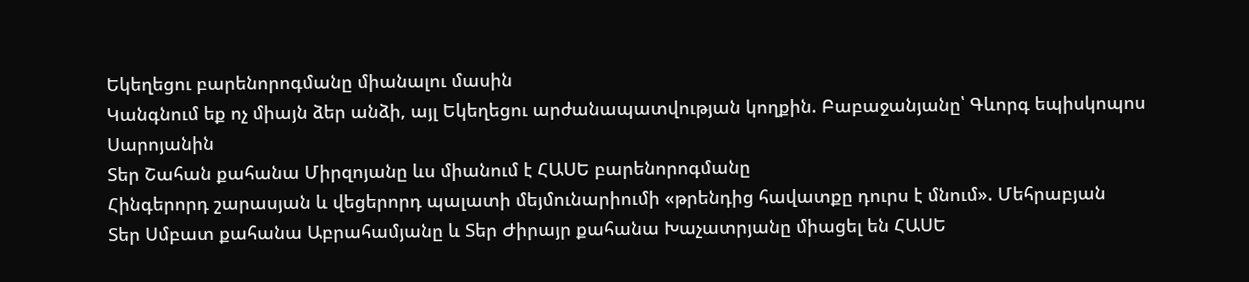Եկեղեցու բարենորոգմանը միանալու մասին
Կանգնում եք ոչ միայն ձեր անձի, այլ Եկեղեցու արժանապատվության կողքին. Բաբաջանյանը՝ Գևորգ եպիսկոպոս Սարոյանին
Տեր Շահան քահանա Միրզոյանը ևս միանում է ՀԱՍԵ բարենորոգմանը
Հինգերորդ շարասյան և վեցերորդ պալատի մեյմունարիումի «թրենդից հավատքը դուրս է մնում». Մեհրաբյան
Տեր Սմբատ քահանա Աբրահամյանը և Տեր Ժիրայր քահանա Խաչատրյանը միացել են ՀԱՍԵ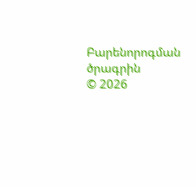Բարենորոգման ծրագրին
© 2026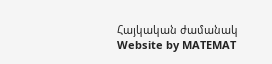Հայկական ժամանակ
Website by MATEMAT